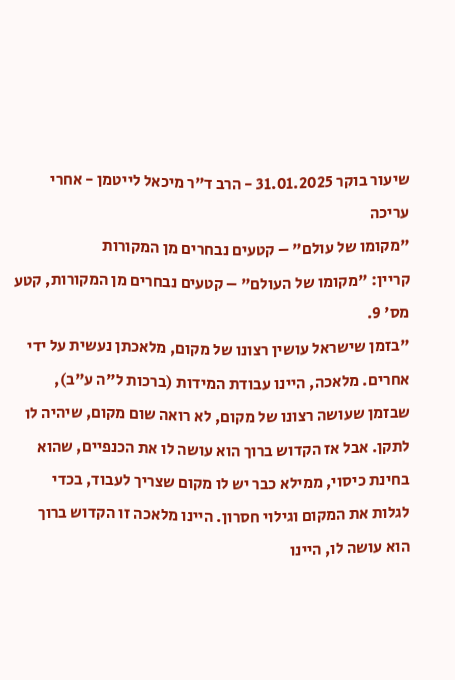שיעור בוקר 31.01.2025 - הרב ד"ר מיכאל לייטמן - אחרי עריכה
"מקומו של עולם" – קטעים נבחרים מן המקורות
קריין: "מקומו של העולם" – קטעים נבחרים מן המקורות, קטע מס' 9.
"בזמן שישראל עושין רצונו של מקום, מלאכתן נעשית על ידי אחרים. מלאכה, היינו עבודת המידות (ברכות ל"ה ע"ב), שבזמן שעושה רצונו של מקום, לא רואה שום מקום, שיהיה לו לתקן. אבל אז הקדוש ברוך הוא עושה לו את הכנפיים, שהוא בחינת כיסוי, ממילא כבר יש לו מקום שצריך לעבוד, בכדי לגלות את המקום וגילוי חסרון. היינו מלאכה זו הקדוש ברוך הוא עושה לו, היינו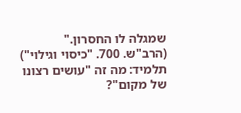שמגלה לו החסרון."
(הרב"ש. 700. "כיסוי וגילוי")
תלמיד: מה זה "עושים רצונו של מקום"?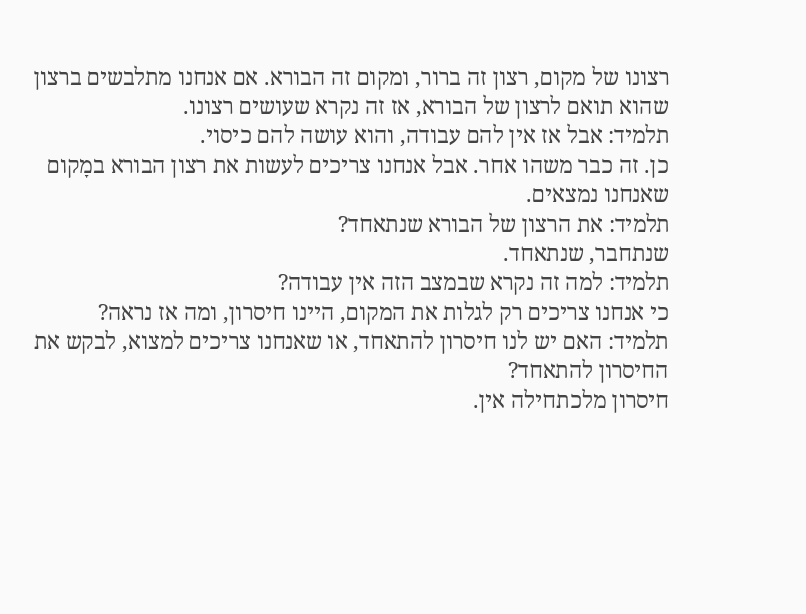רצונו של מקום, רצון זה ברור, ומקום זה הבורא. אם אנחנו מתלבשים ברצון שהוא תואם לרצון של הבורא, אז זה נקרא שעושים רצונו.
תלמיד: אבל אז אין להם עבודה, והוא עושה להם כיסוי.
כן. זה כבר משהו אחר. אבל אנחנו צריכים לעשות את רצון הבורא במָקום שאנחנו נמצאים.
תלמיד: את הרצון של הבורא שנתאחד?
שנתחבר, שנתאחד.
תלמיד: למה זה נקרא שבמצב הזה אין עבודה?
כי אנחנו צריכים רק לגלות את המקום, היינו חיסרון, ומה אז נראה?
תלמיד: האם יש לנו חיסרון להתאחד, או שאנחנו צריכים למצוא, לבקש את החיסרון להתאחד?
חיסרון מלכתחילה אין.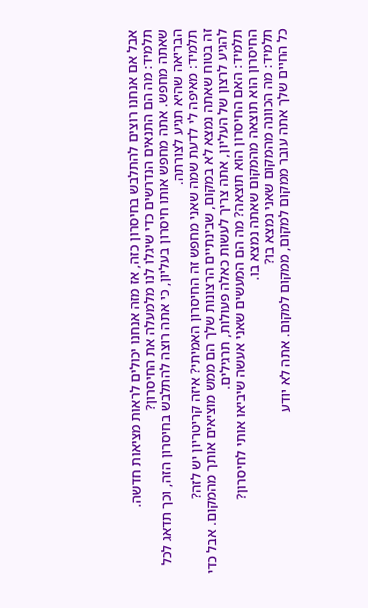אבל אם אנחנו רוצים להתלבש בחיסרון כזה, אז מזה אנחנו יכולים לראות מציאות חדשה.
תלמיד: מה הם התנאים הנדרשים כדי שיגלו לנו מלמעלה את החיסרון?
שאתה מחפש. אתה מחפש אותו חיסרון בעליון, כי אתה רוצה להתלבש בחיסרון הזה, וכך תדאג לכל הבריאה שהיא תגיע לצורתה.
תלמיד: מאיפה לי לדעת שמה שאני מחפש זה החיסרון האמיתי? איזה קריטריון יש לזה?
זה בטוח שאתה נמצא לא במקום, שבינתיים הרצונות שלך הם ממש מוציאים אותך מהמקום. אבל כדי להגיע לרצון של העליון, אתה צריך לעשות כאלה פעולות, תרגילים.
תלמיד: האם החיסרון הוא תוצאה? מה הם המעשים שאני אעשה שיביאו אותי לחיסרון?
החיסרון הוא תוצאה מהמקום שאתה נמצא בו.
תלמיד: מה הכוונה מהמקום שאני נמצא בו?
כל החיים שלך אתה עובר ממקום למקום, ממקום למקום. אתה לא יודע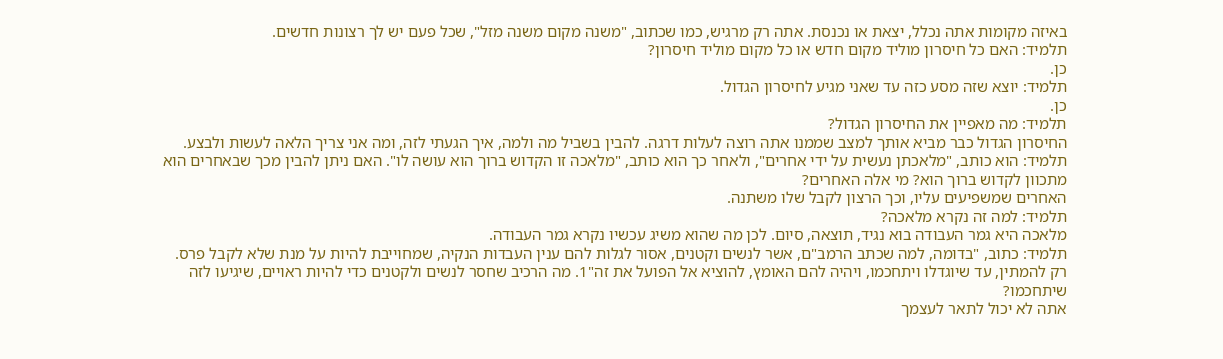באיזה מקומות אתה נכלל, יצאת או נכנסת. אתה רק מרגיש, כמו שכתוב, "משנה מקום משנה מזל", שכל פעם יש לך רצונות חדשים.
תלמיד: האם כל חיסרון מוליד מקום חדש או כל מקום מוליד חיסרון?
כן.
תלמיד: יוצא שזה מסע כזה עד שאני מגיע לחיסרון הגדול.
כן.
תלמיד: מה מאפיין את החיסרון הגדול?
החיסרון הגדול כבר מביא אותך למצב שממנו אתה רוצה לעלות דרגה. להבין בשביל מה ולמה, איך הגעתי לזה, ומה אני צריך הלאה לעשות ולבצע.
תלמיד: הוא כותב, "מלאכתן נעשית על ידי אחרים", ולאחר כך הוא כותב, "מלאכה זו הקדוש ברוך הוא עושה לו". האם ניתן להבין מכך שבאחרים הוא מתכוון לקדוש ברוך הוא? מי אלה האחרים?
האחרים שמשפיעים עליו, וכך הרצון לקבל שלו משתנה.
תלמיד: למה זה נקרא מלאכה?
מלאכה היא גמר העבודה בוא נגיד, תוצאה, סיום. לכן מה שהוא משיג עכשיו נקרא גמר העבודה.
תלמיד: כתוב, "בדומה, למה שכתב הרמב"ם, אשר לנשים וקטנים, אסור לגלות להם ענין העבדות הנקיה, שמחוייבת להיות על מנת שלא לקבל פרס. רק להמתין, עד שיוגדלו ויתחכמו, ויהיה להם האומץ, להוציא אל הפועל את זה"1. מה הרכיב שחסר לנשים ולקטנים כדי להיות ראויים, שיגיעו לזה שיתחכמו?
אתה לא יכול לתאר לעצמך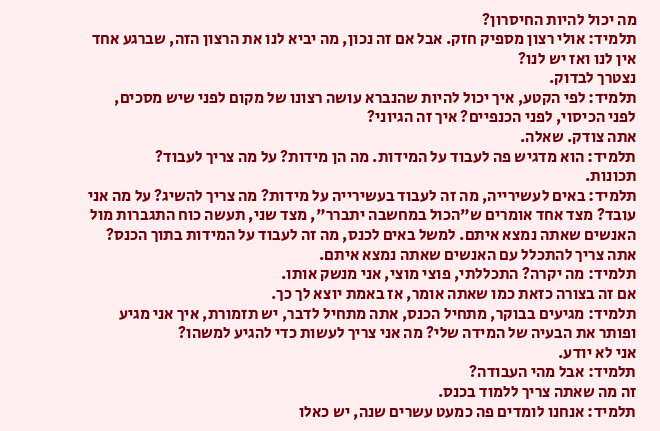מה יכול להיות החיסרון?
תלמיד: אולי רצון מספיק חזק. אבל אם זה נכון, מה יביא לנו את הרצון הזה, שברגע אחד אין לנו ואז יש לנו?
נצטרך לבדוק.
תלמיד: לפי הקטע, איך יכול להיות שהנברא עושה רצונו של מקום לפני שיש מסכים, לפני הכיסוי, לפני הכנפיים? איך זה הגיוני?
אתה צודק. שאלה.
תלמיד: הוא מדגיש פה לעבוד על המידות. מה הן מידות? על מה צריך לעבוד?
תכונות.
תלמיד: באים לעשירייה, מה זה לעבוד בעשירייה על מידות? מה צריך להשיג? על מה אני עובד? מצד אחד אומרים ש"הכול במחשבה יתברר", מצד שני, תעשה כוח התגברות מול האנשים שאתה נמצא איתם. למשל באים לכנס, מה זה לעבוד על המידות בתוך הכנס?
אתה צריך להתכלל עם האנשים שאתה נמצא איתם.
תלמיד: מה יקרה? התכללתי, פוצי מוצי, אני מנשק אותו.
אם זה בצורה כזאת כמו שאתה אומר, אז באמת יוצא לך כך.
תלמיד: מגיעים בבוקר, מתחיל הכנס, אתה מתחיל לדבר, יש תזמורת, איך אני מגיע ופותר את הבעיה של המידה שלי? מה אני צריך לעשות כדי להגיע למשהו?
אני לא יודע.
תלמיד: אבל מהי העבודה?
זה מה שאתה צריך ללמוד בכנס.
תלמיד: אנחנו לומדים פה כמעט עשרים שנה, יש כאלו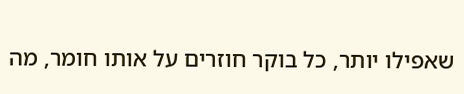שאפילו יותר, כל בוקר חוזרים על אותו חומר, מה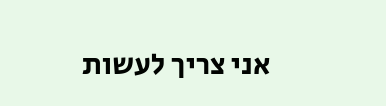אני צריך לעשות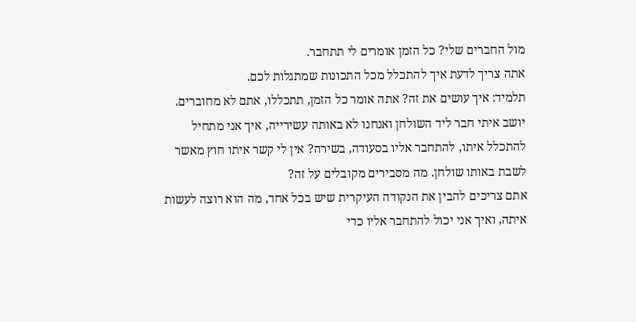מול החברים שלי? כל הזמן אומרים לי תתחבר.
אתה צריך לדעת איך להתכלל מכל התכונות שמתגלות לכם.
תלמיד: איך עושים את זה? אתה אומר כל הזמן, תתכללו, אתם לא מחוברים. יושב איתי חבר ליד השולחן ואנחנו לא באותה עשירייה, איך אני מתחיל להתכלל איתו, להתחבר אליו בסעודה, בשירה? אין לי קשר איתו חוץ מאשר לשבת באותו שולחן. מה מסבירים מקובלים על זה?
אתם צריכים להבין את הנקודה העיקרית שיש בכל אחד, מה הוא רוצה לעשות איתה, ואיך אני יכול להתחבר אליו כדי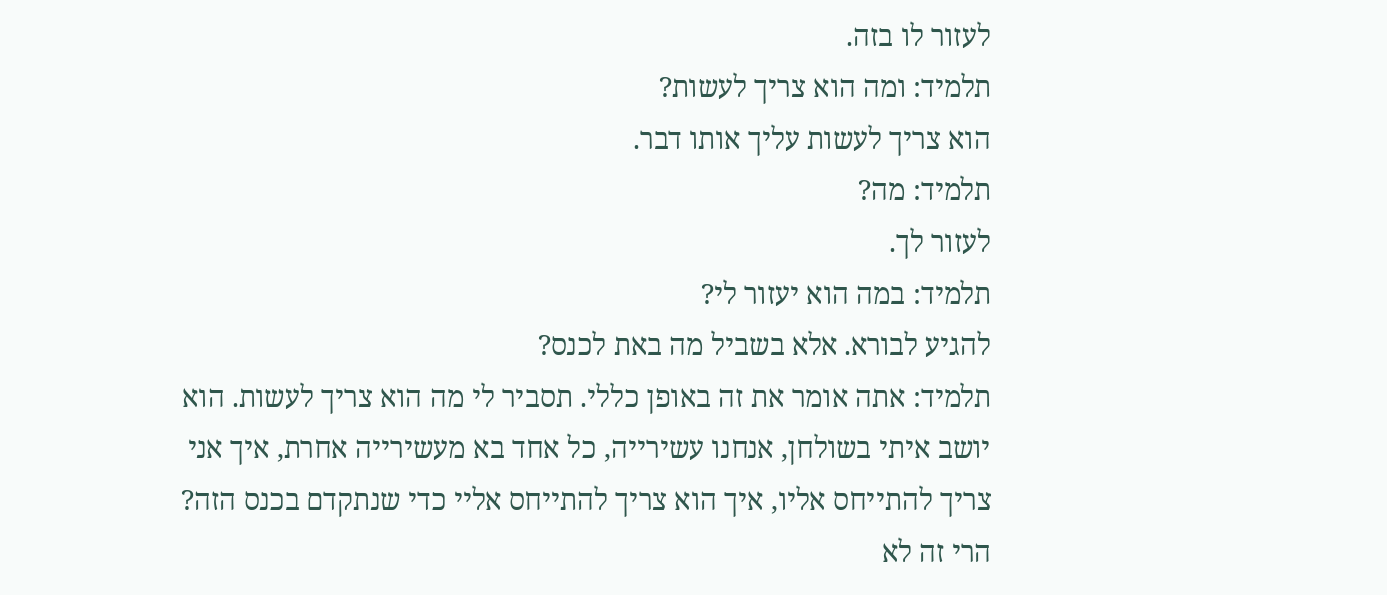לעזור לו בזה.
תלמיד: ומה הוא צריך לעשות?
הוא צריך לעשות עליך אותו דבר.
תלמיד: מה?
לעזור לך.
תלמיד: במה הוא יעזור לי?
להגיע לבורא. אלא בשביל מה באת לכנס?
תלמיד: אתה אומר את זה באופן כללי. תסביר לי מה הוא צריך לעשות. הוא יושב איתי בשולחן, אנחנו עשירייה, כל אחד בא מעשירייה אחרת, איך אני צריך להתייחס אליו, איך הוא צריך להתייחס אליי כדי שנתקדם בכנס הזה? הרי זה לא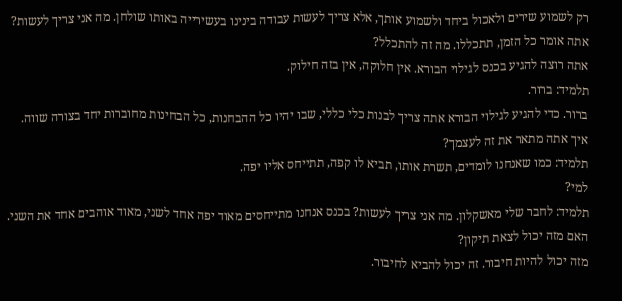רק לשמוע שירים ולאכול ביחד ולשמוע אותך, אלא צריך לעשות עבודה בינינו בעשירייה באותו שולחן. מה אני צריך לעשות? אתה אומר כל הזמן, תתכללו. מה זה להתכלל?
אתה רוצה להגיע בכנס לגילוי הבורא. אין חלוקה, אין בזה חילוק.
תלמיד: ברור.
ברור. כדי להגיע לגילוי הבורא אתה צריך לבנות כלי כללי, שבו יהיו כל ההבחנות, כל הבחינות מחוברות יחד בצורה שווה. איך אתה מתאר את זה לעצמך?
תלמיד: כמו שאנחנו לומדים, תשרת אותו, תביא לו קפה, תתייחס אליו יפה.
למי?
תלמיד: לחבר שלי מאשקלון. מה אני צריך לעשות? בכנס אנחנו מתייחסים מאוד יפה אחד לשני, מאוד אוהבים אחד את השני. האם מזה יכול לצאת תיקון?
מזה יכול להיות חיבור. זה יכול להביא לחיבור.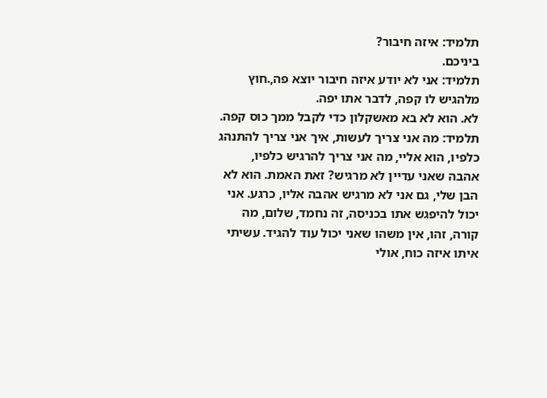תלמיד: איזה חיבור?
ביניכם.
תלמיד: אני לא יודע איזה חיבור יוצא פה,.חוץ מלהגיש לו קפה, לדבר אתו יפה.
לא. הוא לא בא מאשקלון כדי לקבל ממך כוס קפה.
תלמיד: מה אני צריך לעשות, איך אני צריך להתנהג כלפיו, הוא אליי, מה אני צריך להרגיש כלפיו, אהבה שאני עדיין לא מרגיש? זאת האמת. הוא לא הבן שלי, גם אני לא מרגיש אהבה אליו, כרגע. אני יכול להיפגש אתו בכניסה, זה נחמד, שלום, מה קורה, זהו, אין משהו שאני יכול עוד להגיד. עשיתי איתו איזה כוח, אולי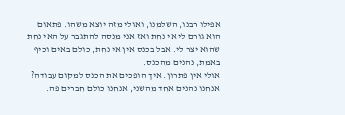אפילו רבנו, השלמנו, ואולי מזה יוצא משהו. פתאום הוא גורם לי אי נחת ואז אני מנסה להתגבר על האי נחת שהוא יצר לי. אבל בכנס אין אי נחת, כולם באים וכיף באמת, נהנים מהכנס.
אולי אין פתרון. איך הופכים את הכנס למקום עבודה? אנחנו נהנים אחד מהשני, אנחנו כולם חברים פה.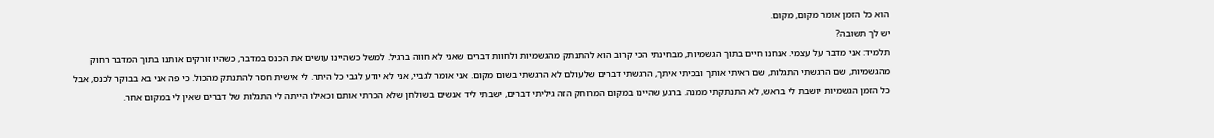הוא כל הזמן אומר מקום, מקום.
יש לך תשובה?
תלמיד: אני מדבר על עצמי. אנחנו חיים בתוך הגשמיות, מבחינתי הכי קרוב הוא להתנתק מהגשמיות ולחוות דברים שאני לא חווה ברגיל. למשל כשהיינו עושים את הכנס במדבר, כשהיו זורקים אותנו בתוך המדבר רחוק מהגשמיות, שם הרגשתי התגלות, שם ראיתי אותך ובכיתי איתך, הרגשתי דברים שלעולם לא הרגשתי בשום מקום. אני אומר לגביי, אני לא יודע לגבי כל היתר. לי אישית חסר להתנתק מהכול. כי פה אני בא בבוקר לכנס, אבל כל הזמן הגשמיות יושבת לי בראש, לא התנתקתי ממנה. ברגע שהיינו במקום המרוחק הזה גיליתי דברים, ישבתי ליד אנשים בשולחן שלא הכרתי אותם וכאילו הייתה לי התגלות של דברים שאין לי במקום אחר.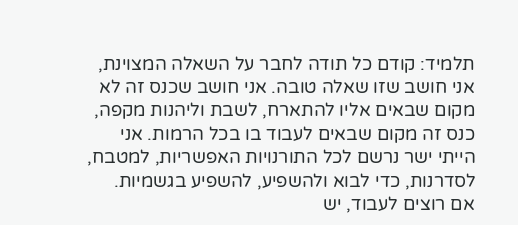תלמיד: קודם כל תודה לחבר על השאלה המצוינת, אני חושב שזו שאלה טובה. אני חושב שכנס זה לא מקום שבאים אליו להתארח, לשבת וליהנות מקפה, כנס זה מקום שבאים לעבוד בו בכל הרמות. אני הייתי ישר נרשם לכל התורנויות האפשריות, למטבח, לסדרנות, כדי לבוא ולהשפיע, להשפיע בגשמיות. אם רוצים לעבוד, יש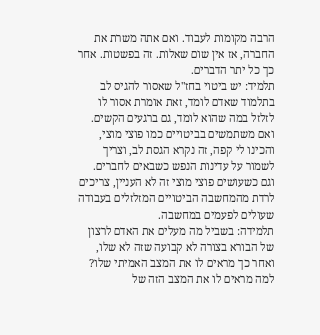הרבה מקומות לעבוד. ואם אתה משרת את החברה, אז אין שום שאלות. זה בפשטות. אחר כך כל יתר הדברים.
תלמיד: יש ביטוי בחז"ל שאסור להגיס לב בתלמוד שאדם לומד, זאת אומרת אסור לו לזלזל במה שהוא לומד, גם ברגעים הקשים. ואם משתמשים בביטויים כמו פוצי מוצי, והכינו לי קפה, זה נקרא הגסת לב, וצריך לשמור על עדינות הנפש כשבאים לחברים. וגם כשעושים פוצי מוצי זה לא העניין, צריכים לרדת מהמחשבה הביטויים המזלזלים בעבודה שעולים לפעמים במחשבה.
תלמידה: בשביל מה מעלים את האדם לרצון של הבורא בצורה לא קבועה שזה לא שלו, ואחר כך מראים לו את המצב האמיתי שלו? למה מראים לו את המצב הזה של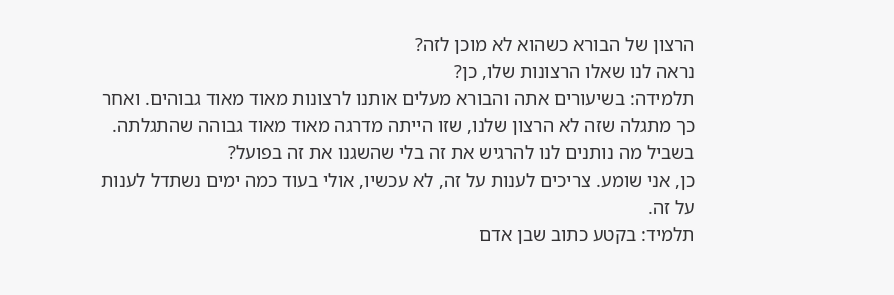הרצון של הבורא כשהוא לא מוכן לזה?
נראה לנו שאלו הרצונות שלו, כן?
תלמידה: בשיעורים אתה והבורא מעלים אותנו לרצונות מאוד מאוד גבוהים. ואחר כך מתגלה שזה לא הרצון שלנו, שזו הייתה מדרגה מאוד מאוד גבוהה שהתגלתה. בשביל מה נותנים לנו להרגיש את זה בלי שהשגנו את זה בפועל?
כן, אני שומע. צריכים לענות על זה, לא עכשיו, אולי בעוד כמה ימים נשתדל לענות על זה.
תלמיד: בקטע כתוב שבן אדם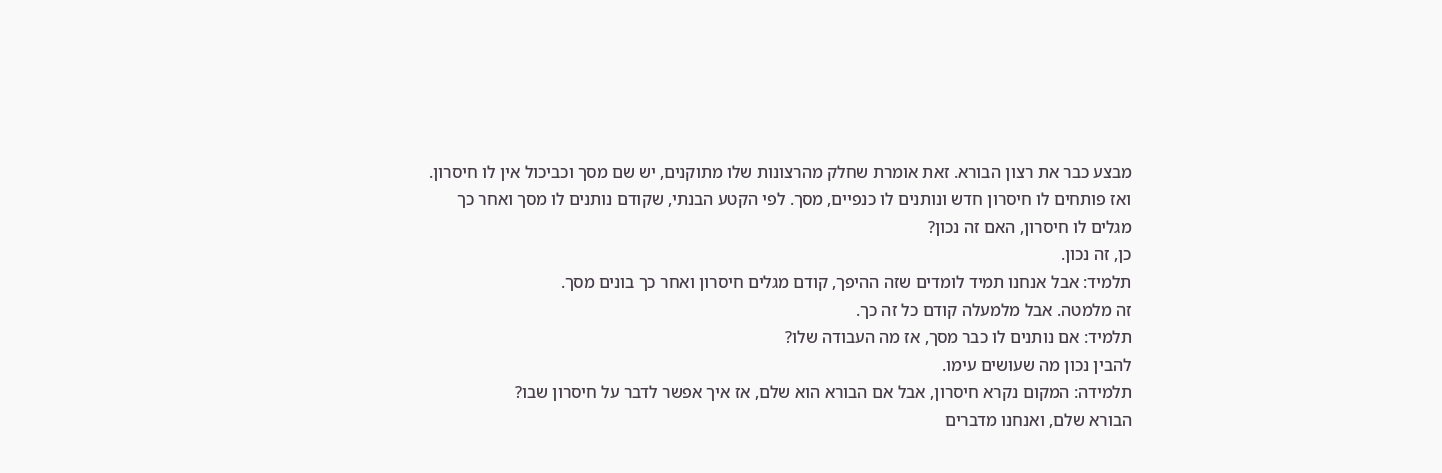מבצע כבר את רצון הבורא. זאת אומרת שחלק מהרצונות שלו מתוקנים, יש שם מסך וכביכול אין לו חיסרון. ואז פותחים לו חיסרון חדש ונותנים לו כנפיים, מסך. לפי הקטע הבנתי, שקודם נותנים לו מסך ואחר כך מגלים לו חיסרון, האם זה נכון?
כן, זה נכון.
תלמיד: אבל אנחנו תמיד לומדים שזה ההיפך, קודם מגלים חיסרון ואחר כך בונים מסך.
זה מלמטה. אבל מלמעלה קודם כל זה כך.
תלמיד: אם נותנים לו כבר מסך, אז מה העבודה שלו?
להבין נכון מה שעושים עימו.
תלמידה: המקום נקרא חיסרון, אבל אם הבורא הוא שלם, אז איך אפשר לדבר על חיסרון שבו?
הבורא שלם, ואנחנו מדברים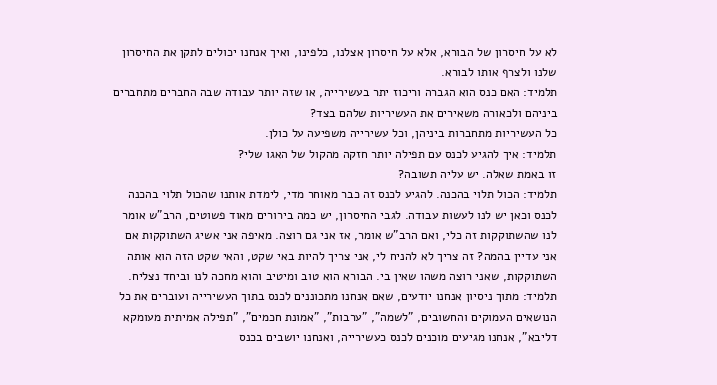לא על חיסרון של הבורא, אלא על חיסרון אצלנו, כלפינו, ואיך אנחנו יכולים לתקן את החיסרון שלנו ולצרף אותו לבורא.
תלמיד: האם כנס הוא הגברה וריכוז יתר בעשירייה, או שזה יותר עבודה שבה החברים מתחברים ביניהם ולכאורה משאירים את העשיריות שלהם בצד?
כל העשיריות מתחברות ביניהן, וכל עשירייה משפיעה על כולן.
תלמיד: איך להגיע לכנס עם תפילה יותר חזקה מהקול של האגו שלי?
זו באמת שאלה. יש עליה תשובה?
תלמיד: הכול תלוי בהכנה. להגיע לכנס זה כבר מאוחר מדי, לימדת אותנו שהכול תלוי בהכנה לכנס וכאן יש לנו לעשות עבודה. לגבי החיסרון, יש כמה בירורים מאוד פשוטים, הרב"ש אומר לנו שהשתוקקות זה כלי, ואם הרב"ש אומר, אז אני גם רוצה. מאיפה אני אשיג השתוקקות אם אני עדיין בהמה? זה צריך לא להניח לי, אני צריך להיות באי שקט, והאי שקט הזה הוא אותה השתוקקות, שאני רוצה משהו שאין בי. הבורא הוא טוב ומיטיב והוא מחכה לנו וביחד נצליח.
תלמיד: מתוך ניסיון אנחנו יודעים, שאם אנחנו מתכוננים לכנס בתוך העשירייה ועוברים את כל הנושאים העמוקים והחשובים, "לשמה", "ערבות", "אמונת חכמים", "תפילה אמיתית מעומקא דליבא", אנחנו מגיעים מוכנים לכנס כעשירייה, ואנחנו יושבים בכנס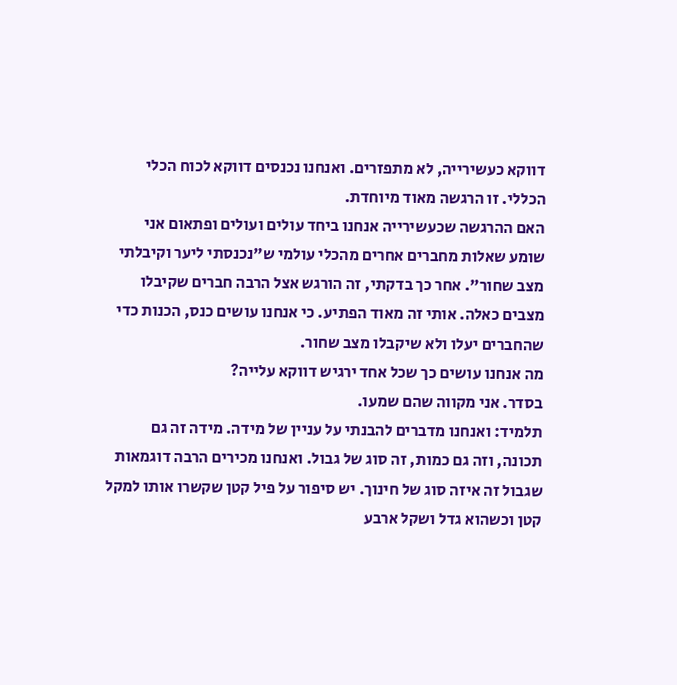דווקא כעשירייה, לא מתפזרים. ואנחנו נכנסים דווקא לכוח הכלי הכללי. זו הרגשה מאוד מיוחדת.
האם ההרגשה שכעשירייה אנחנו ביחד עולים ועולים ופתאום אני שומע שאלות מחברים אחרים מהכלי עולמי ש"נכנסתי ליער וקיבלתי מצב שחור". אחר כך בדקתי, זה הורגש אצל הרבה חברים שקיבלו מצבים כאלה. אותי זה מאוד הפתיע. כי אנחנו עושים כנס, הכנות כדי שהחברים יעלו ולא שיקבלו מצב שחור.
מה אנחנו עושים כך שכל אחד ירגיש דווקא עלייה?
בסדר. אני מקווה שהם שמעו.
תלמיד: ואנחנו מדברים להבנתי על עניין של מידה. מידה זה גם תכונה, וזה גם כמות, זה סוג של גבול. ואנחנו מכירים הרבה דוגמאות שגבול זה איזה סוג של חינוך. יש סיפור על פיל קטן שקשרו אותו למקל קטן וכשהוא גדל ושקל ארבע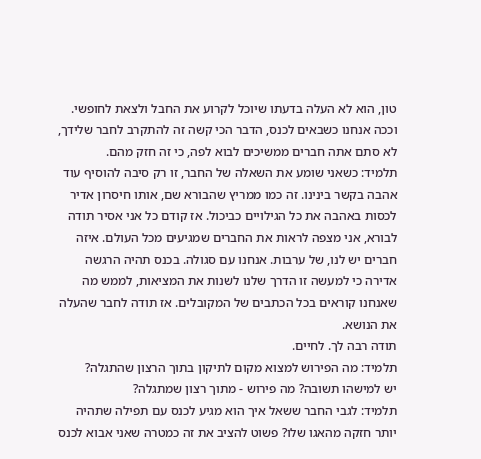טון, הוא לא העלה בדעתו שיוכל לקרוע את החבל ולצאת לחופשי.
וככה אנחנו כשבאים לכנס, הדבר הכי קשה זה להתקרב לחבר שלידך, לא סתם אתה חברים ממשיכים לבוא לפה, כי זה חזק מהם.
תלמיד: כשאני שומע את השאלה של החבר, זו רק סיבה להוסיף עוד אהבה בקשר בינינו. זה כמו ממריץ שהבורא שם, אותו חיסרון אדיר לכסות באהבה את כל הגילויים כביכול. אז קודם כל אני אסיר תודה לבורא, אני מצפה לראות את החברים שמגיעים מכל העולם. איזה חברים יש לנו, של ערבות. אנחנו עם סגולה. בכנס תהיה הרגשה אדירה כי למעשה זו הדרך שלנו לשנות את המציאות, לממש מה שאנחנו קוראים בכל הכתבים של המקובלים. אז תודה לחבר שהעלה את הנושא.
תודה רבה לך. לחיים.
תלמיד: מה הפירוש למצוא מקום לתיקון בתוך הרצון שהתגלה?
יש למישהו תשובה? מה פירוש - מתוך רצון שמתגלה?
תלמיד: לגבי החבר ששאל איך הוא מגיע לכנס עם תפילה שתהיה יותר חזקה מהאגו שלו? פשוט להציב את זה כמטרה שאני אבוא לכנס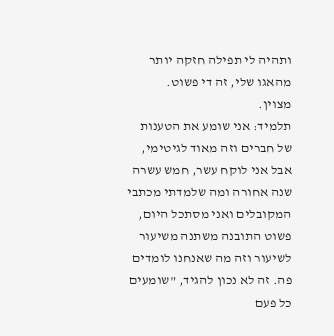ותהיה לי תפילה חזקה יותר מהאגו שלי, זה די פשוט.
מצוין.
תלמיד: אני שומע את הטענות של חברים וזה מאוד לגיטימי, אבל אני לוקח עשר, חמש עשרה שנה אחורה ומה שלמדתי מכתבי המקובלים ואני מסתכל היום, פשוט התובנה משתנה משיעור לשיעור וזה מה שאנחנו לומדים פה. זה לא נכון להגיד, "שומעים כל פעם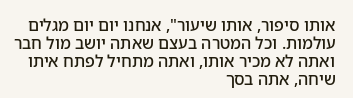אותו סיפור, אותו שיעור", אנחנו יום יום מגלים עולמות. וכל המטרה בעצם שאתה יושב מול חבר ואתה לא מכיר אותו, ואתה מתחיל לפתח איתו שיחה, אתה בסך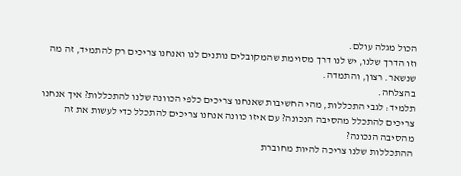הכול מגלה עולם.
וזו הדרך שלנו, יש לנו דרך מסוימת שהמקובלים נותנים לנו ואנחנו צריכים רק להתמיד, זה מה שנשאר. רצון, והתמדה.
בהצלחה.
תלמיד: לגבי התכללות, מהי החשיבות שאנחנו צריכים כלפי הכוונה שלנו להתכללות? איך אנחנו צריכים להתכלל מהסיבה הנכונה? עם איזו כוונה אנחנו צריכים להתכלל כדי לעשות את זה מהסיבה הנכונה?
ההתכללות שלנו צריכה להיות מחוברת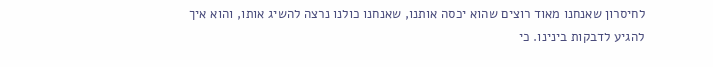לחיסרון שאנחנו מאוד רוצים שהוא יכסה אותנו, שאנחנו כולנו נרצה להשיג אותו, והוא איך להגיע לדבקות בינינו. כי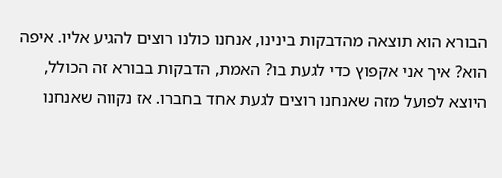הבורא הוא תוצאה מהדבקות בינינו, אנחנו כולנו רוצים להגיע אליו. איפה הוא? איך אני אקפוץ כדי לגעת בו? האמת, הדבקות בבורא זה הכולל, היוצא לפועל מזה שאנחנו רוצים לגעת אחד בחברו. אז נקווה שאנחנו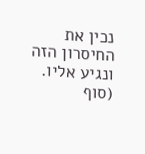נכין את החיסרון הזה ונגיע אליו.
(סוף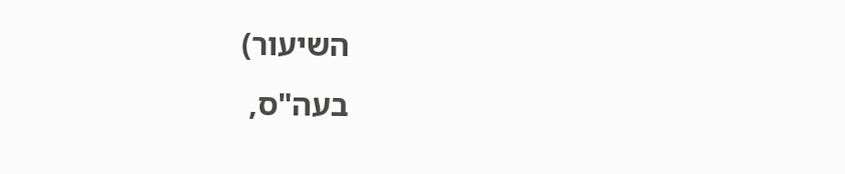השיעור)
בעה"ס,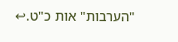"הערבות" אות כ"ט.↩